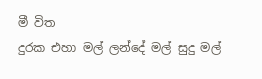මී විත
දුරක එහා මල් ලන්දේ මල් සුදු මල්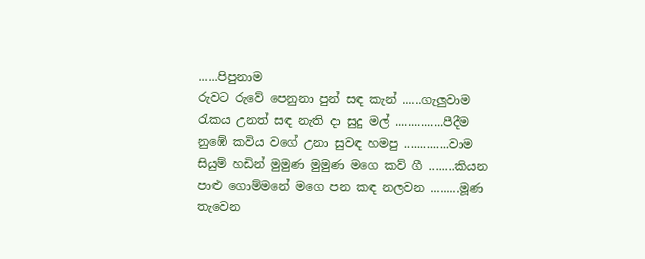......පිපුනාම
රුවට රුවේ පෙනුනා පුන් සඳ කැන් ......ගැලුවාම
රැකය උනත් සඳ නැති දා සුදු මල් ...............පීදීම
නුඹේ කවිය වගේ උනා සුවඳ හමපු ..............වාම
සියුම් හඩින් මුමුණ මුමුණ මගෙ කව් ගී ........කියන
පාළු ගොම්මනේ මගෙ පන කඳ නලවන .........මූණ
තැවෙන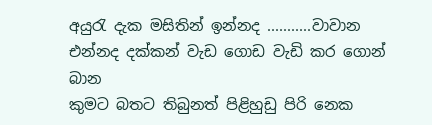අයුරැ දැක මසිතින් ඉන්නද ...........වාවාන
එන්නද දක්කන් වැඩ ගොඩ වැඩි කර ගොන් බාන
කුමට බතට තිබුනත් පිළිහුඩු පිරි නෙක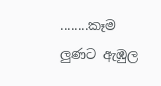........කෑම
ලුණට ඇඹුල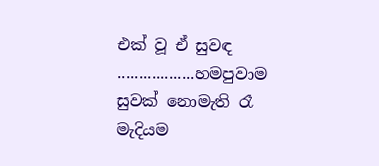එක් වූ ඒ සුවඳ ..................හමපුවාම
සුවක් නොමැති රෑ මැදියම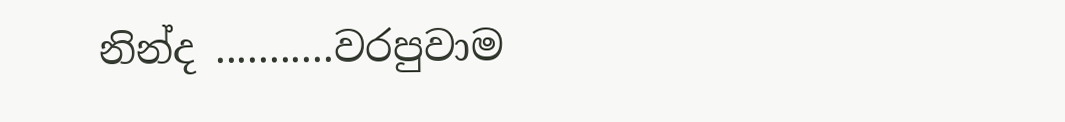නින්ද ...........වරපුවාම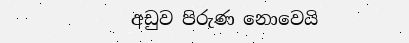අඩුව පිරුණ නොවෙයි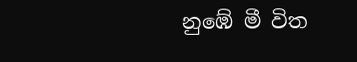නුඹේ මී විත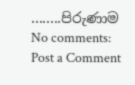........පිරුණාම
No comments:
Post a Comment